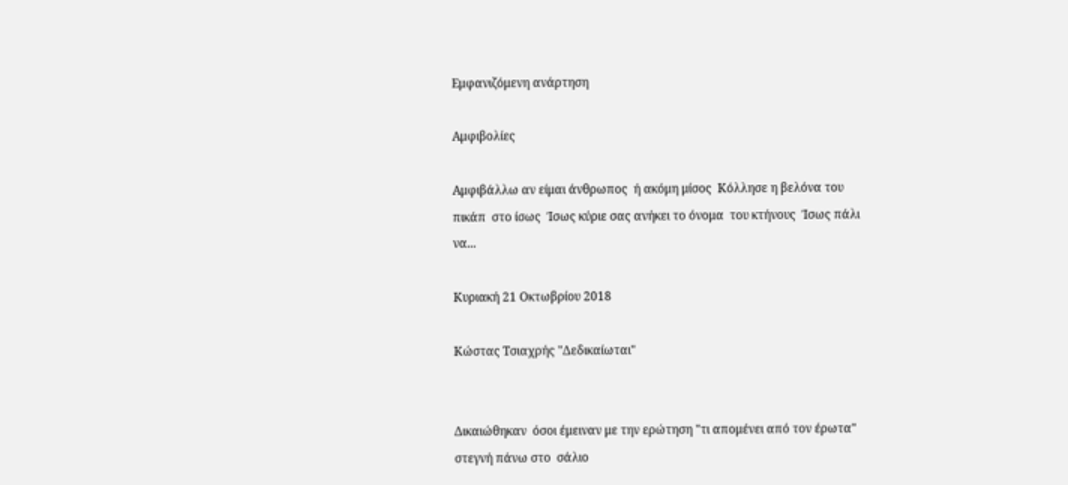Εμφανιζόμενη ανάρτηση

Αμφιβολίες

Αμφιβάλλω αν είμαι άνθρωπος  ή ακόμη μίσος  Κόλλησε η βελόνα του πικάπ  στο ίσως  Ίσως κύριε σας ανήκει το όνομα  του κτήνους  Ίσως πάλι να...

Κυριακή 21 Οκτωβρίου 2018

Κώστας Τσιαχρής "Δεδικαίωται"


Δικαιώθηκαν  όσοι έμειναν με την ερώτηση "τι απομένει από τον έρωτα" στεγνή πάνω στο  σάλιο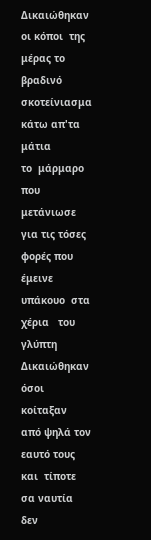Δικαιώθηκαν οι κόποι  της μέρας το βραδινό σκοτείνιασμα κάτω απ'τα μάτια
το  μάρμαρο που  μετάνιωσε για τις τόσες φορές που  έμεινε υπάκουο  στα χέρια   του γλύπτη
Δικαιώθηκαν  όσοι κοίταξαν  από ψηλά τον εαυτό τους και  τίποτε  σα ναυτία δεν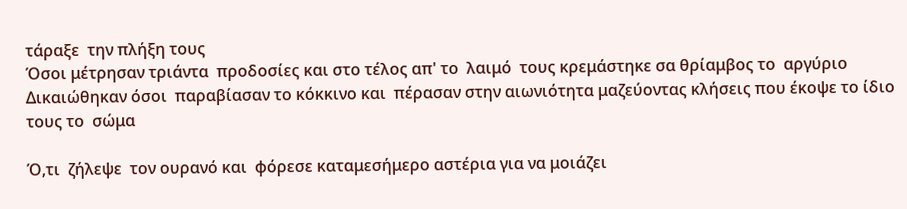τάραξε  την πλήξη τους
Όσοι μέτρησαν τριάντα  προδοσίες και στο τέλος απ' το  λαιμό  τους κρεμάστηκε σα θρίαμβος το  αργύριο
Δικαιώθηκαν όσοι  παραβίασαν το κόκκινο και  πέρασαν στην αιωνιότητα μαζεύοντας κλήσεις που έκοψε το ίδιο τους το  σώμα

Ό,τι  ζήλεψε  τον ουρανό και  φόρεσε καταμεσήμερο αστέρια για να μοιάζει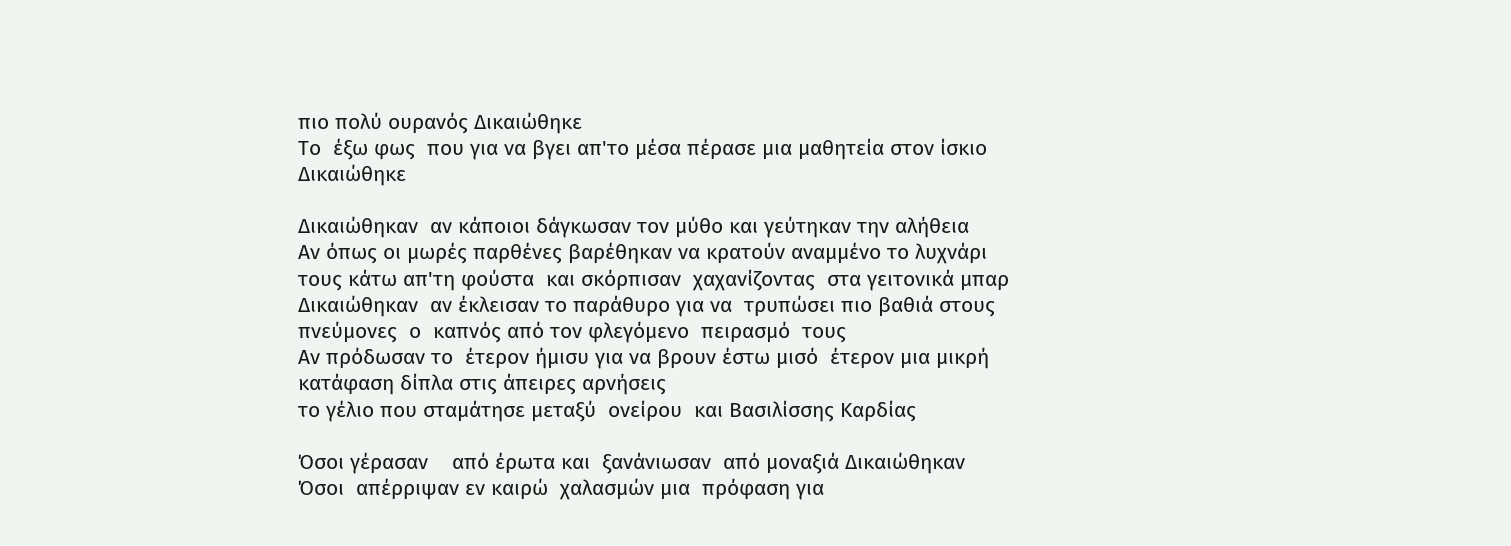πιο πολύ ουρανός Δικαιώθηκε
Το  έξω φως  που για να βγει απ'το μέσα πέρασε μια μαθητεία στον ίσκιο Δικαιώθηκε

Δικαιώθηκαν  αν κάποιοι δάγκωσαν τον μύθο και γεύτηκαν την αλήθεια
Αν όπως οι μωρές παρθένες βαρέθηκαν να κρατούν αναμμένο το λυχνάρι τους κάτω απ'τη φούστα  και σκόρπισαν  χαχανίζοντας  στα γειτονικά μπαρ
Δικαιώθηκαν  αν έκλεισαν το παράθυρο για να  τρυπώσει πιο βαθιά στους πνεύμονες  ο  καπνός από τον φλεγόμενο  πειρασμό  τους
Αν πρόδωσαν το  έτερον ήμισυ για να βρουν έστω μισό  έτερον μια μικρή κατάφαση δίπλα στις άπειρες αρνήσεις
το γέλιο που σταμάτησε μεταξύ  ονείρου  και Βασιλίσσης Καρδίας

Όσοι γέρασαν    από έρωτα και  ξανάνιωσαν  από μοναξιά Δικαιώθηκαν
Όσοι  απέρριψαν εν καιρώ  χαλασμών μια  πρόφαση για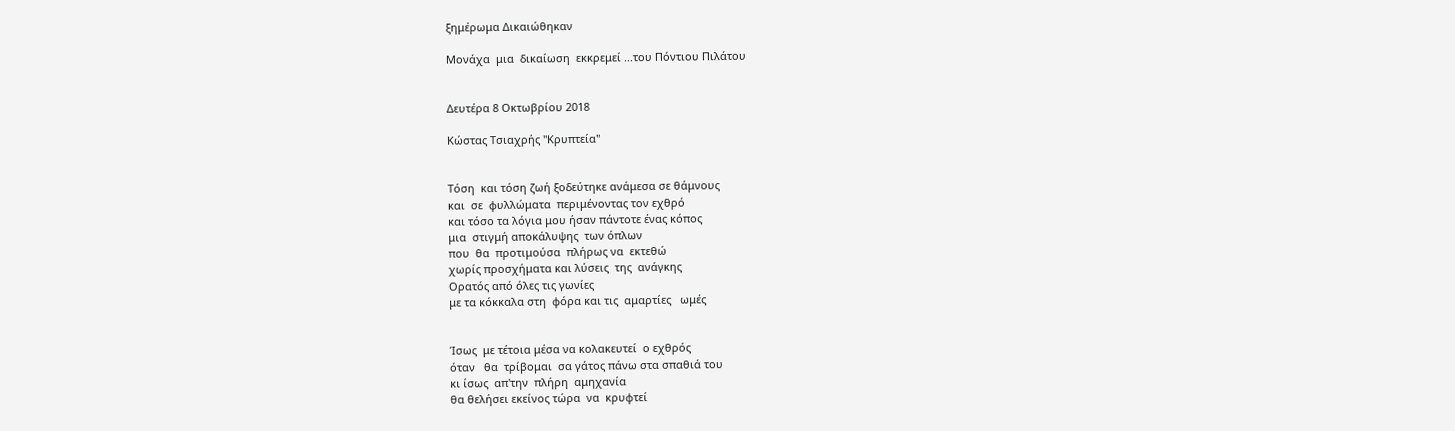ξημέρωμα Δικαιώθηκαν

Μονάχα  μια  δικαίωση  εκκρεμεί ...του Πόντιου Πιλάτου


Δευτέρα 8 Οκτωβρίου 2018

Κώστας Τσιαχρής "Κρυπτεία"


Τόση  και τόση ζωή ξοδεύτηκε ανάμεσα σε θάμνους
και  σε  φυλλώματα  περιμένοντας τον εχθρό
και τόσο τα λόγια μου ήσαν πάντοτε ένας κόπος
μια  στιγμή αποκάλυψης  των όπλων
που  θα  προτιμούσα  πλήρως να  εκτεθώ
χωρίς προσχήματα και λύσεις  της  ανάγκης
Ορατός από όλες τις γωνίες
με τα κόκκαλα στη  φόρα και τις  αμαρτίες   ωμές


Ίσως  με τέτοια μέσα να κολακευτεί  ο εχθρός
όταν   θα  τρίβομαι  σα γάτος πάνω στα σπαθιά του
κι ίσως  απ'την  πλήρη  αμηχανία
θα θελήσει εκείνος τώρα  να  κρυφτεί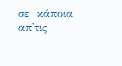σε  κάποια  απ'τις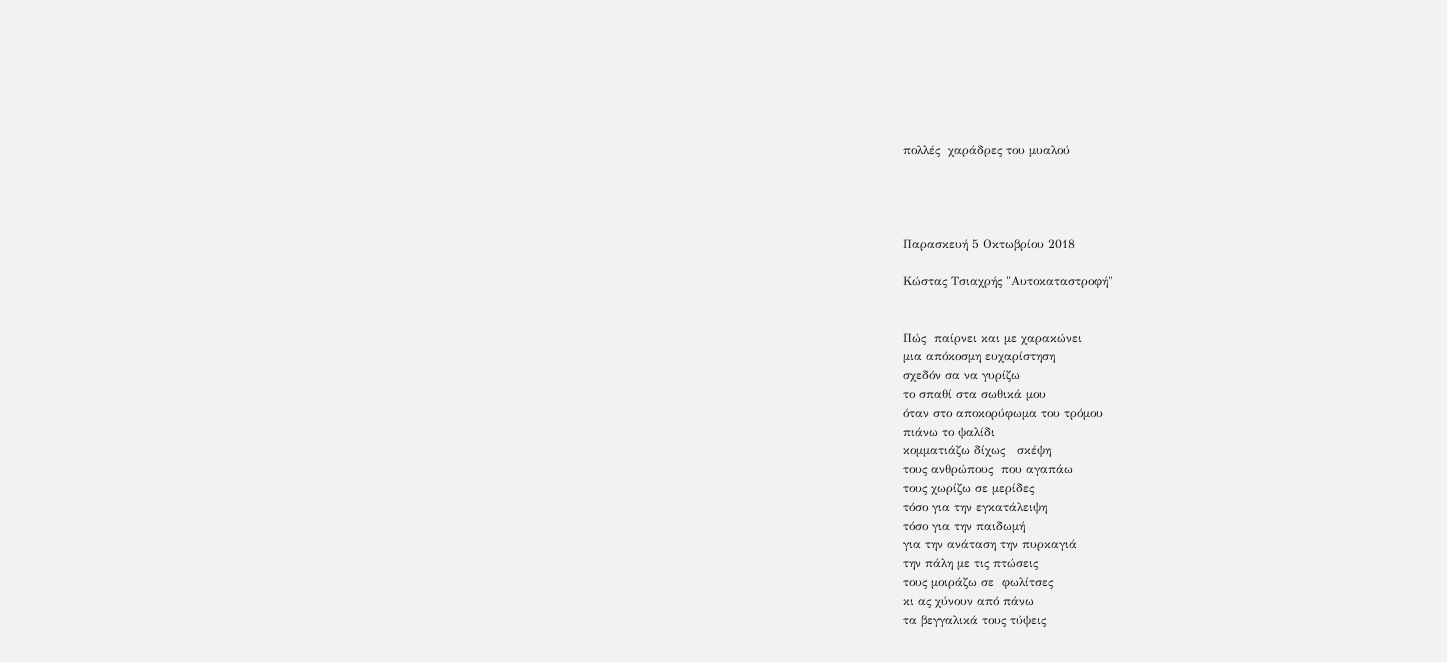πολλές  χαράδρες του μυαλού




Παρασκευή 5 Οκτωβρίου 2018

Κώστας Τσιαχρής "Αυτοκαταστροφή"


Πώς  παίρνει και με χαρακώνει
μια απόκοσμη ευχαρίστηση
σχεδόν σα να γυρίζω
το σπαθί στα σωθικά μου
όταν στο αποκορύφωμα του τρόμου
πιάνω το ψαλίδι
κομματιάζω δίχως   σκέψη
τους ανθρώπους  που αγαπάω
τους χωρίζω σε μερίδες
τόσο για την εγκατάλειψη
τόσο για την παιδωμή
για την ανάταση την πυρκαγιά
την πάλη με τις πτώσεις
τους μοιράζω σε  φωλίτσες
κι ας χύνουν από πάνω
τα βεγγαλικά τους τύψεις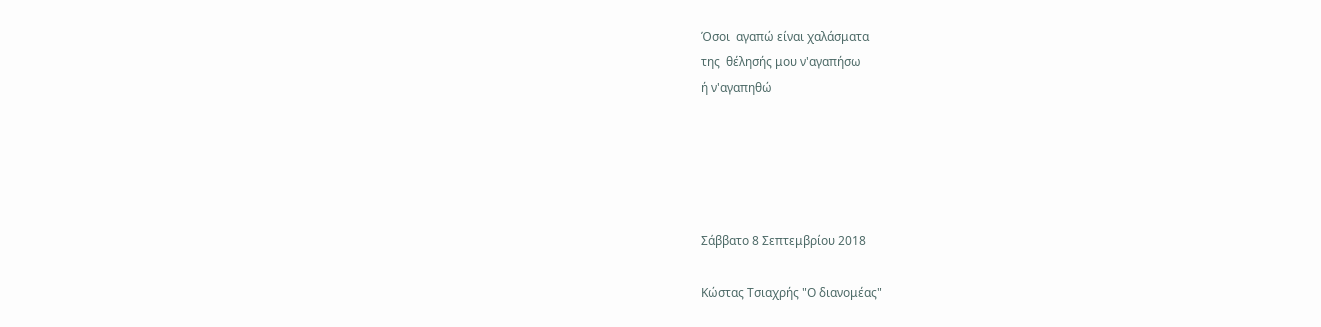Όσοι  αγαπώ είναι χαλάσματα
της  θέλησής μου ν'αγαπήσω
ή ν'αγαπηθώ





Σάββατο 8 Σεπτεμβρίου 2018

Κώστας Τσιαχρής "Ο διανομέας"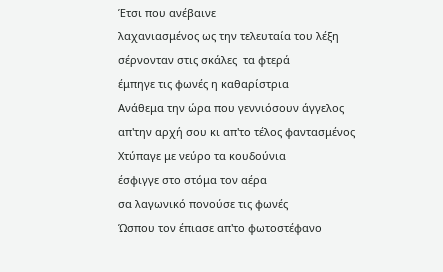Έτσι που ανέβαινε
λαχανιασμένος ως την τελευταία του λέξη
σέρνονταν στις σκάλες  τα φτερά
έμπηγε τις φωνές η καθαρίστρια
Ανάθεμα την ώρα που γεννιόσουν άγγελος
απ'την αρχή σου κι απ'το τέλος φαντασμένος
Χτύπαγε με νεύρο τα κουδούνια
έσφιγγε στο στόμα τον αέρα
σα λαγωνικό πονούσε τις φωνές
Ώσπου τον έπιασε απ'το φωτοστέφανο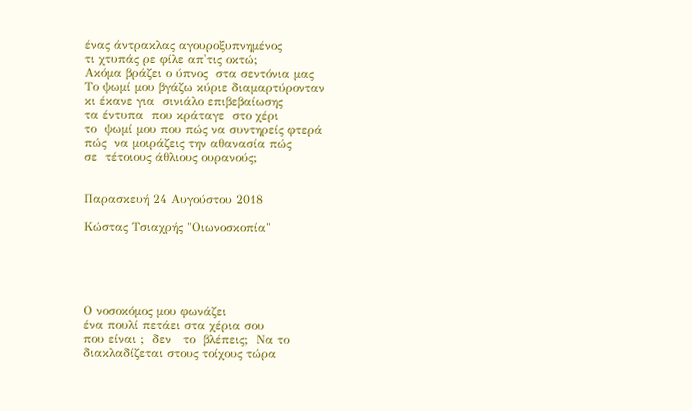ένας άντρακλας αγουροξυπνημένος
τι χτυπάς ρε φίλε απ'τις οκτώ;
Ακόμα βράζει ο ύπνος  στα σεντόνια μας
Το ψωμί μου βγάζω κύριε διαμαρτύρονταν
κι έκανε για  σινιάλο επιβεβαίωσης
τα έντυπα  που κράταγε  στο χέρι
το  ψωμί μου που πώς να συντηρείς φτερά
πώς  να μοιράζεις την αθανασία πώς
σε  τέτοιους άθλιους ουρανούς;


Παρασκευή 24 Αυγούστου 2018

Κώστας Τσιαχρής "Οιωνοσκοπία"





Ο νοσοκόμος μου φωνάζει
ένα πουλί πετάει στα χέρια σου
που είναι ;  δεν   το  βλέπεις;  Να το
διακλαδίζεται στους τοίχους τώρα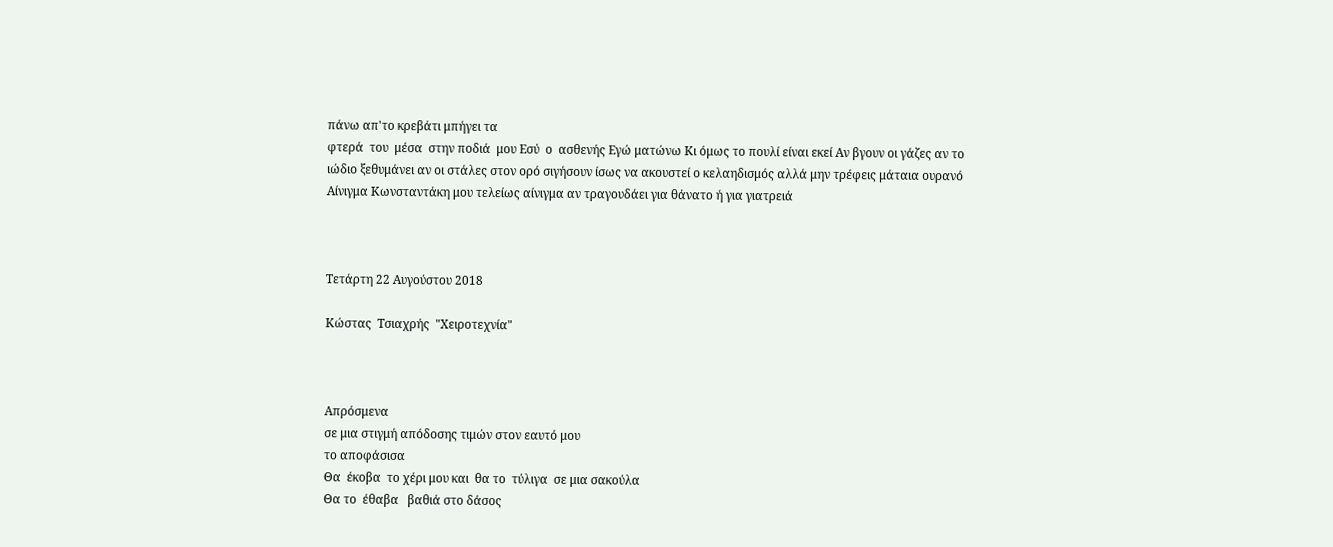πάνω απ'το κρεβάτι μπήγει τα
φτερά  του  μέσα  στην ποδιά  μου Εσύ  ο  ασθενής Εγώ ματώνω Κι όμως το πουλί είναι εκεί Αν βγουν οι γάζες αν το ιώδιο ξεθυμάνει αν οι στάλες στον ορό σιγήσουν ίσως να ακουστεί ο κελαηδισμός αλλά μην τρέφεις μάταια ουρανό Αίνιγμα Κωνσταντάκη μου τελείως αίνιγμα αν τραγουδάει για θάνατο ή για γιατρειά



Τετάρτη 22 Αυγούστου 2018

Κώστας  Τσιαχρής  "Χειροτεχνία"



Απρόσμενα
σε μια στιγμή απόδοσης τιμών στον εαυτό μου
το αποφάσισα
Θα  έκοβα  το χέρι μου και  θα το  τύλιγα  σε μια σακούλα
Θα το  έθαβα   βαθιά στο δάσος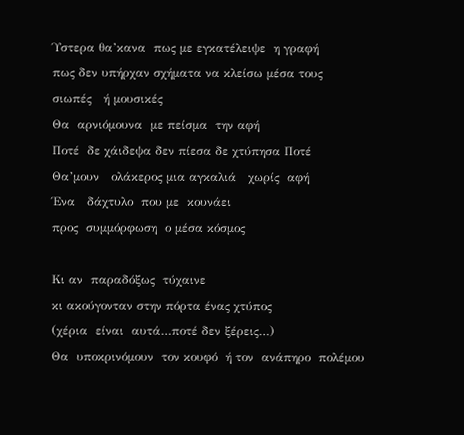Ύστερα θα’κανα  πως με εγκατέλειψε  η γραφή
πως δεν υπήρχαν σχήματα να κλείσω μέσα τους
σιωπές   ή μουσικές
Θα  αρνιόμουνα  με πείσμα  την αφή
Ποτέ  δε χάιδεψα δεν πίεσα δε χτύπησα Ποτέ
Θα’μουν   ολάκερος μια αγκαλιά   χωρίς  αφή
Ένα   δάχτυλο  που με  κουνάει
προς  συμμόρφωση  ο μέσα κόσμος

Κι αν  παραδόξως  τύχαινε
κι ακούγονταν στην πόρτα ένας χτύπος
(χέρια  είναι  αυτά…ποτέ δεν ξέρεις…)
Θα  υποκρινόμουν  τον κουφό  ή τον  ανάπηρο  πολέμου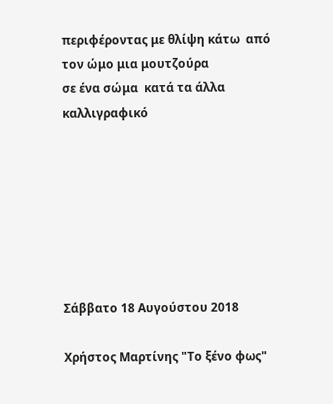περιφέροντας με θλίψη κάτω  από  τον ώμο μια μουτζούρα
σε ένα σώμα  κατά τα άλλα  καλλιγραφικό







Σάββατο 18 Αυγούστου 2018

Χρήστος Μαρτίνης "Το ξένο φως"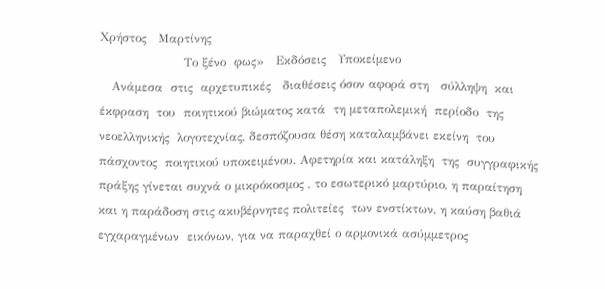Χρήστος   Μαρτίνης
                     Το ξένο  φως»   Εκδόσεις   Υποκείμενο
   Ανάμεσα  στις  αρχετυπικές   διαθέσεις όσον αφορά στη   σύλληψη  και έκφραση  του  ποιητικού βιώματος κατά  τη μεταπολεμική  περίοδο  της νεοελληνικής  λογοτεχνίας, δεσπόζουσα θέση καταλαμβάνει εκείνη  του πάσχοντος  ποιητικού υποκειμένου. Αφετηρία και κατάληξη  της  συγγραφικής πράξης γίνεται συχνά ο μικρόκοσμος , το εσωτερικό μαρτύριο, η παραίτηση και η παράδοση στις ακυβέρνητες πολιτείες  των ενστίκτων, η καύση βαθιά εγχαραγμένων  εικόνων, για να παραχθεί ο αρμονικά ασύμμετρος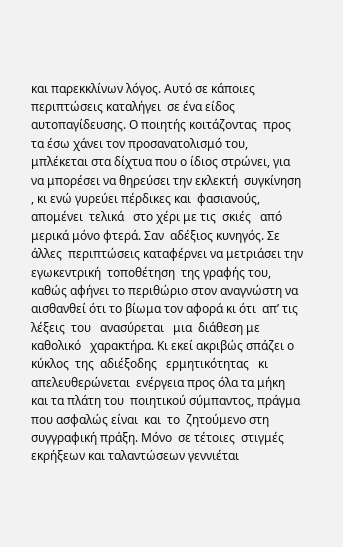και παρεκκλίνων λόγος. Αυτό σε κάποιες  περιπτώσεις καταλήγει  σε ένα είδος αυτοπαγίδευσης. Ο ποιητής κοιτάζοντας  προς  τα έσω χάνει τον προσανατολισμό του, μπλέκεται στα δίχτυα που ο ίδιος στρώνει, για να μπορέσει να θηρεύσει την εκλεκτή  συγκίνηση , κι ενώ γυρεύει πέρδικες και  φασιανούς, απομένει  τελικά   στο χέρι με τις  σκιές   από   μερικά μόνο φτερά. Σαν  αδέξιος κυνηγός. Σε  άλλες  περιπτώσεις καταφέρνει να μετριάσει την εγωκεντρική  τοποθέτηση  της γραφής του, καθώς αφήνει το περιθώριο στον αναγνώστη να αισθανθεί ότι το βίωμα τον αφορά κι ότι  απ’ τις   λέξεις  του   ανασύρεται   μια  διάθεση με  καθολικό   χαρακτήρα. Κι εκεί ακριβώς σπάζει ο κύκλος  της  αδιέξοδης   ερμητικότητας   κι απελευθερώνεται  ενέργεια προς όλα τα μήκη και τα πλάτη του  ποιητικού σύμπαντος, πράγμα  που ασφαλώς είναι  και  το  ζητούμενο στη  συγγραφική πράξη. Μόνο  σε τέτοιες  στιγμές  εκρήξεων και ταλαντώσεων γεννιέται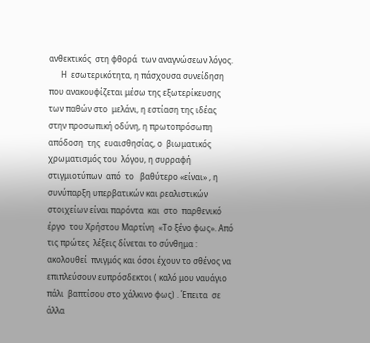ανθεκτικός  στη φθορά  των αναγνώσεων λόγος.
      Η  εσωτερικότητα, η πάσχουσα συνείδηση που ανακουφίζεται μέσω της εξωτερίκευσης των παθών στο  μελάνι, η εστίαση της ιδέας  στην προσωπική οδύνη, η πρωτοπρόσωπη απόδοση  της  ευαισθησίας, ο  βιωματικός  χρωματισμός του  λόγου, η συρραφή στιγμιοτύπων  από  το   βαθύτερο «είναι» , η συνύπαρξη υπερβατικών και ρεαλιστικών  στοιχείων είναι παρόντα  και  στο  παρθενικό έργο  του Χρήστου Μαρτίνη  «Το ξένο φως». Από  τις πρώτες  λέξεις δίνεται το σύνθημα :  ακολουθεί  πνιγμός και όσοι έχουν το σθένος να επιπλεύσουν ευπρόσδεκτοι ( καλό μου ναυάγιο πάλι  βαπτίσου στο χάλκινο φως) . Έπειτα  σε  άλλα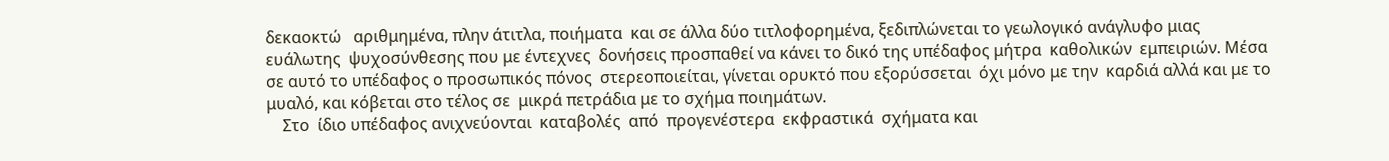δεκαοκτώ   αριθμημένα, πλην άτιτλα, ποιήματα  και σε άλλα δύο τιτλοφορημένα, ξεδιπλώνεται το γεωλογικό ανάγλυφο μιας  ευάλωτης  ψυχοσύνθεσης που με έντεχνες  δονήσεις προσπαθεί να κάνει το δικό της υπέδαφος μήτρα  καθολικών  εμπειριών. Μέσα  σε αυτό το υπέδαφος ο προσωπικός πόνος  στερεοποιείται, γίνεται ορυκτό που εξορύσσεται  όχι μόνο με την  καρδιά αλλά και με το μυαλό, και κόβεται στο τέλος σε  μικρά πετράδια με το σχήμα ποιημάτων.
    Στο  ίδιο υπέδαφος ανιχνεύονται  καταβολές  από  προγενέστερα  εκφραστικά  σχήματα και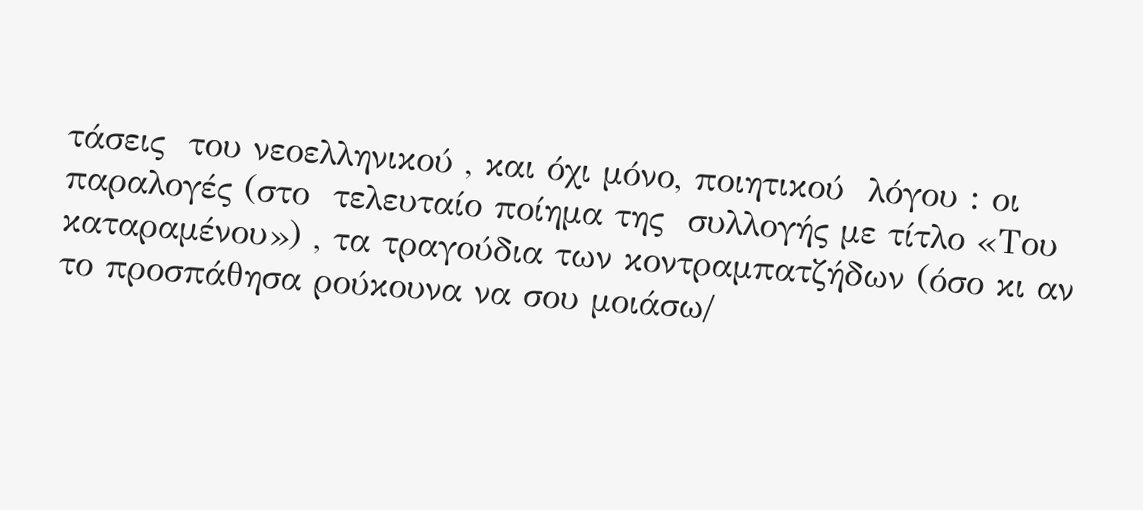τάσεις  του νεοελληνικού , και όχι μόνο, ποιητικού  λόγου : οι παραλογές (στο  τελευταίο ποίημα της  συλλογής με τίτλο «Του καταραμένου») , τα τραγούδια των κοντραμπατζήδων (όσο κι αν το προσπάθησα ρούκουνα να σου μοιάσω/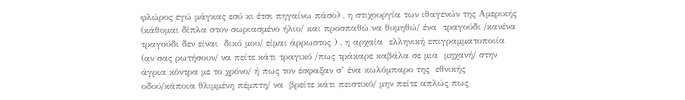φλώρος εγώ μάγκας εσύ κι έτσι πηγαίνω πάσο) , η στιχουργία των ιθαγενών της Αμερικής (κάθομαι δίπλα στον σωριασμένο ήλιο/ και προσπαθώ να θυμηθώ/ ένα  τραγούδι /κανένα  τραγούδι δεν είναι  δικό μου/ είμαι άρρωστος ) , η αρχαία  ελληνική επιγραμματοποιία (αν σας ρωτήσουν/ να πείτε κάτι τραγικό /πως τράκαρε καβάλα σε μια  μηχανή/ στην άγρια κόντρα με το χρόνο/ ή πως τον έσφαξαν σ’ ένα κωλόμπαρο της  εθνικής οδού/κάποια θλιμμένη πέμπτη/ να  βρείτε κάτι πειστικό/ μην πείτε απλώς πως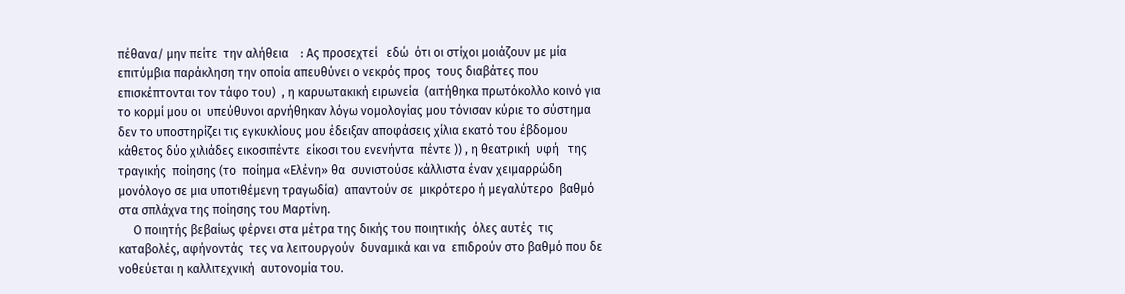πέθανα/ μην πείτε  την αλήθεια    : Ας προσεχτεί   εδώ  ότι οι στίχοι μοιάζουν με μία επιτύμβια παράκληση την οποία απευθύνει ο νεκρός προς  τους διαβάτες που  επισκέπτονται τον τάφο του)  , η καρυωτακική ειρωνεία  (αιτήθηκα πρωτόκολλο κοινό για το κορμί μου οι  υπεύθυνοι αρνήθηκαν λόγω νομολογίας μου τόνισαν κύριε το σύστημα δεν το υποστηρίζει τις εγκυκλίους μου έδειξαν αποφάσεις χίλια εκατό του έβδομου κάθετος δύο χιλιάδες εικοσιπέντε  είκοσι του ενενήντα  πέντε )) , η θεατρική  υφή   της τραγικής  ποίησης (το  ποίημα «Ελένη» θα  συνιστούσε κάλλιστα έναν χειμαρρώδη   μονόλογο σε μια υποτιθέμενη τραγωδία)  απαντούν σε  μικρότερο ή μεγαλύτερο  βαθμό  στα σπλάχνα της ποίησης του Μαρτίνη.
     Ο ποιητής βεβαίως φέρνει στα μέτρα της δικής του ποιητικής  όλες αυτές  τις  καταβολές, αφήνοντάς  τες να λειτουργούν  δυναμικά και να  επιδρούν στο βαθμό που δε νοθεύεται η καλλιτεχνική  αυτονομία του.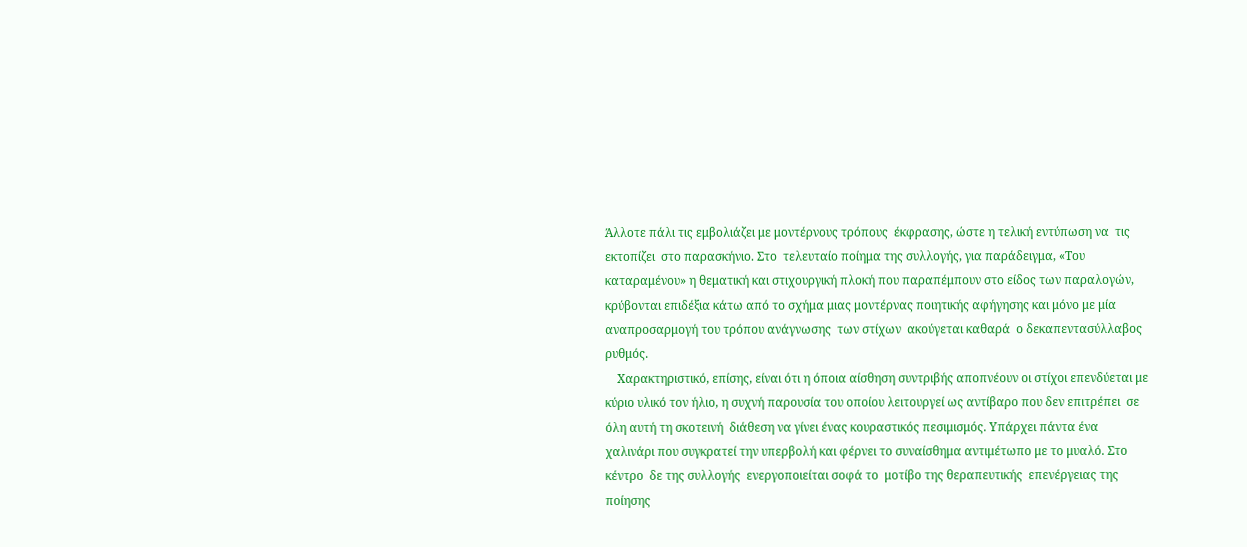Άλλοτε πάλι τις εμβολιάζει με μοντέρνους τρόπους  έκφρασης, ώστε η τελική εντύπωση να  τις  εκτοπίζει  στο παρασκήνιο. Στο  τελευταίο ποίημα της συλλογής, για παράδειγμα, «Του καταραμένου» η θεματική και στιχουργική πλοκή που παραπέμπουν στο είδος των παραλογών, κρύβονται επιδέξια κάτω από το σχήμα μιας μοντέρνας ποιητικής αφήγησης και μόνο με μία αναπροσαρμογή του τρόπου ανάγνωσης  των στίχων  ακούγεται καθαρά  ο δεκαπεντασύλλαβος  ρυθμός.
    Χαρακτηριστικό, επίσης, είναι ότι η όποια αίσθηση συντριβής αποπνέουν οι στίχοι επενδύεται με κύριο υλικό τον ήλιο, η συχνή παρουσία του οποίου λειτουργεί ως αντίβαρο που δεν επιτρέπει  σε όλη αυτή τη σκοτεινή  διάθεση να γίνει ένας κουραστικός πεσιμισμός. Υπάρχει πάντα ένα χαλινάρι που συγκρατεί την υπερβολή και φέρνει το συναίσθημα αντιμέτωπο με το μυαλό. Στο κέντρο  δε της συλλογής  ενεργοποιείται σοφά το  μοτίβο της θεραπευτικής  επενέργειας της ποίησης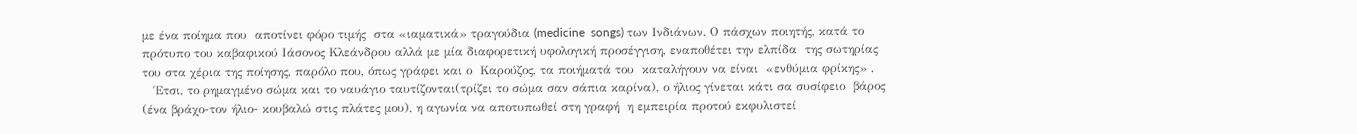με ένα ποίημα που  αποτίνει φόρο τιμής  στα «ιαματικά» τραγούδια (medicine  songs) των Ινδιάνων. Ο πάσχων ποιητής, κατά το πρότυπο του καβαφικού Ιάσονος Κλεάνδρου αλλά με μία διαφορετική υφολογική προσέγγιση, εναποθέτει την ελπίδα  της σωτηρίας  του στα χέρια της ποίησης, παρόλο που, όπως γράφει και ο  Καρούζος, τα ποιήματά του  καταλήγουν να είναι  «ενθύμια φρίκης» ,
   Έτσι, το ρημαγμένο σώμα και το ναυάγιο ταυτίζονται(τρίζει το σώμα σαν σάπια καρίνα), ο ήλιος γίνεται κάτι σα συσίφειο  βάρος (ένα βράχο-τον ήλιο- κουβαλώ στις πλάτες μου), η αγωνία να αποτυπωθεί στη γραφή  η εμπειρία προτού εκφυλιστεί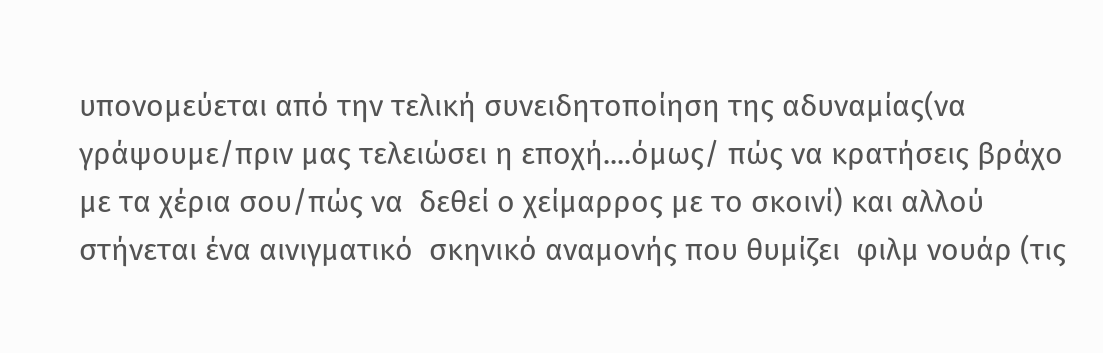υπονομεύεται από την τελική συνειδητοποίηση της αδυναμίας(να γράψουμε/πριν μας τελειώσει η εποχή....όμως/ πώς να κρατήσεις βράχο με τα χέρια σου/πώς να  δεθεί ο χείμαρρος με το σκοινί) και αλλού στήνεται ένα αινιγματικό  σκηνικό αναμονής που θυμίζει  φιλμ νουάρ (τις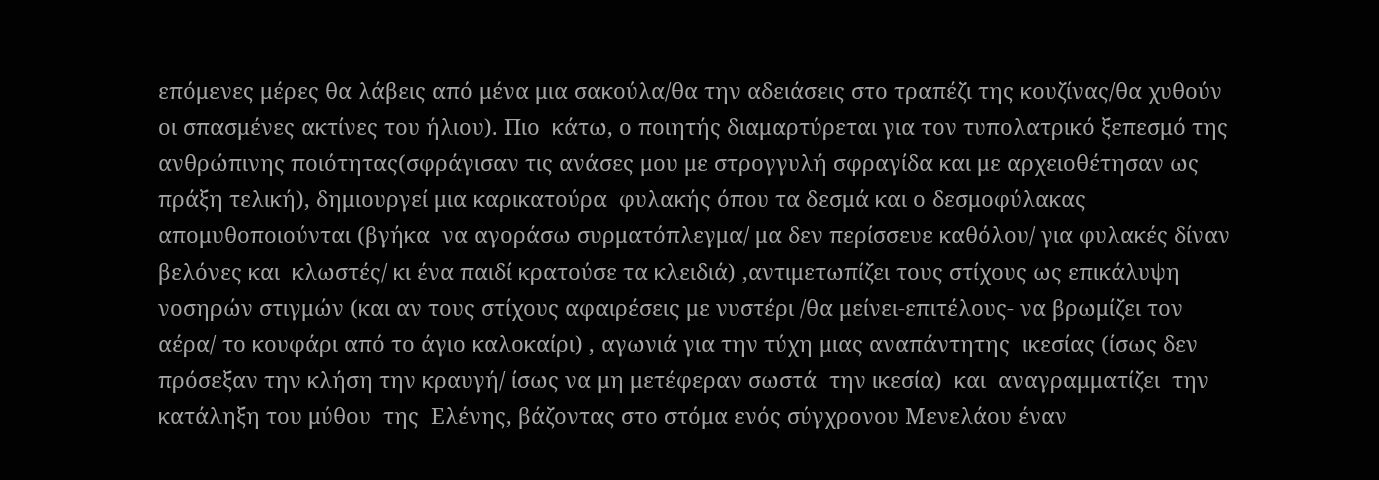επόμενες μέρες θα λάβεις από μένα μια σακούλα/θα την αδειάσεις στο τραπέζι της κουζίνας/θα χυθούν οι σπασμένες ακτίνες του ήλιου). Πιο  κάτω, ο ποιητής διαμαρτύρεται για τον τυπολατρικό ξεπεσμό της ανθρώπινης ποιότητας(σφράγισαν τις ανάσες μου με στρογγυλή σφραγίδα και με αρχειοθέτησαν ως πράξη τελική), δημιουργεί μια καρικατούρα  φυλακής όπου τα δεσμά και ο δεσμοφύλακας απομυθοποιούνται (βγήκα  να αγοράσω συρματόπλεγμα/ μα δεν περίσσευε καθόλου/ για φυλακές δίναν  βελόνες και  κλωστές/ κι ένα παιδί κρατούσε τα κλειδιά) ,αντιμετωπίζει τους στίχους ως επικάλυψη  νοσηρών στιγμών (και αν τους στίχους αφαιρέσεις με νυστέρι /θα μείνει-επιτέλους- να βρωμίζει τον αέρα/ το κουφάρι από το άγιο καλοκαίρι) , αγωνιά για την τύχη μιας αναπάντητης  ικεσίας (ίσως δεν πρόσεξαν την κλήση την κραυγή/ ίσως να μη μετέφεραν σωστά  την ικεσία)  και  αναγραμματίζει  την κατάληξη του μύθου  της  Ελένης, βάζοντας στο στόμα ενός σύγχρονου Μενελάου έναν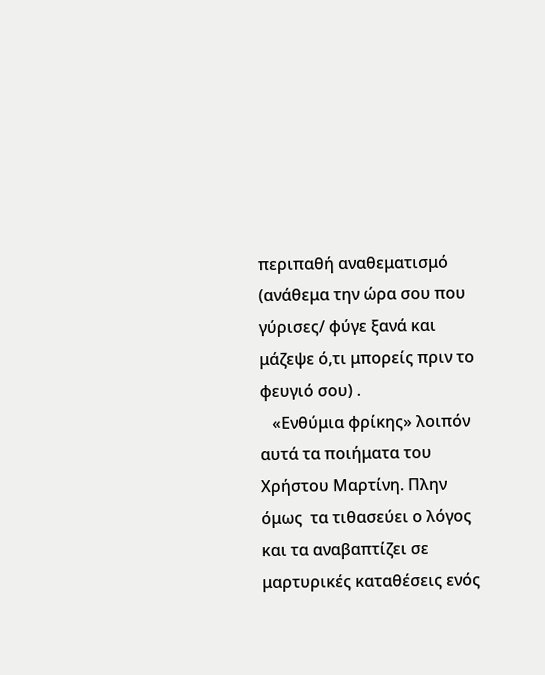περιπαθή αναθεματισμό (ανάθεμα την ώρα σου που γύρισες/ φύγε ξανά και μάζεψε ό,τι μπορείς πριν το φευγιό σου) .
   «Ενθύμια φρίκης» λοιπόν  αυτά τα ποιήματα του Χρήστου Μαρτίνη. Πλην  όμως  τα τιθασεύει ο λόγος και τα αναβαπτίζει σε μαρτυρικές καταθέσεις ενός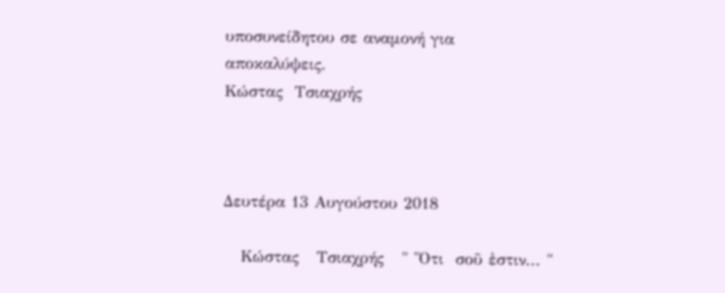υποσυνείδητου σε αναμονή για  αποκαλύψεις.
Κώστας  Τσιαχρής



Δευτέρα 13 Αυγούστου 2018

   Κώστας   Τσιαχρής   " Ὅτι  σοῦ ἐστιν... "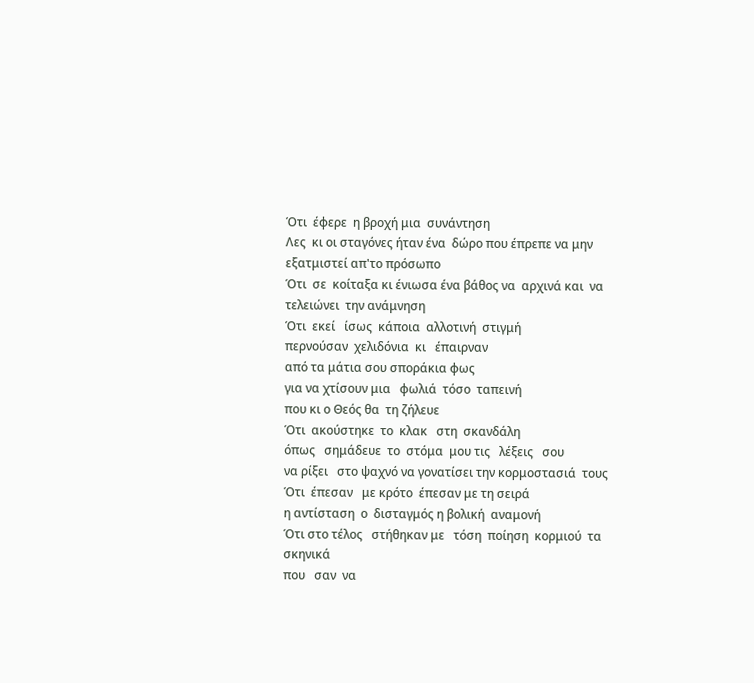Ότι  έφερε  η βροχή μια  συνάντηση
Λες  κι οι σταγόνες ήταν ένα  δώρο που έπρεπε να μην  εξατμιστεί απ'το πρόσωπο
Ότι  σε  κοίταξα κι ένιωσα ένα βάθος να  αρχινά και  να τελειώνει  την ανάμνηση
Ότι  εκεί   ίσως  κάποια  αλλοτινή  στιγμή
περνούσαν  χελιδόνια  κι   έπαιρναν
από τα μάτια σου σποράκια φως
για να χτίσουν μια   φωλιά  τόσο  ταπεινή
που κι ο Θεός θα  τη ζήλευε
Ότι  ακούστηκε  το  κλακ   στη  σκανδάλη
όπως   σημάδευε  το  στόμα  μου τις   λέξεις   σου
να ρίξει   στο ψαχνό να γονατίσει την κορμοστασιά  τους
Ότι  έπεσαν   με κρότο  έπεσαν με τη σειρά
η αντίσταση  ο  δισταγμός η βολική  αναμονή
Ότι στο τέλος   στήθηκαν με   τόση  ποίηση  κορμιού  τα σκηνικά
που   σαν  να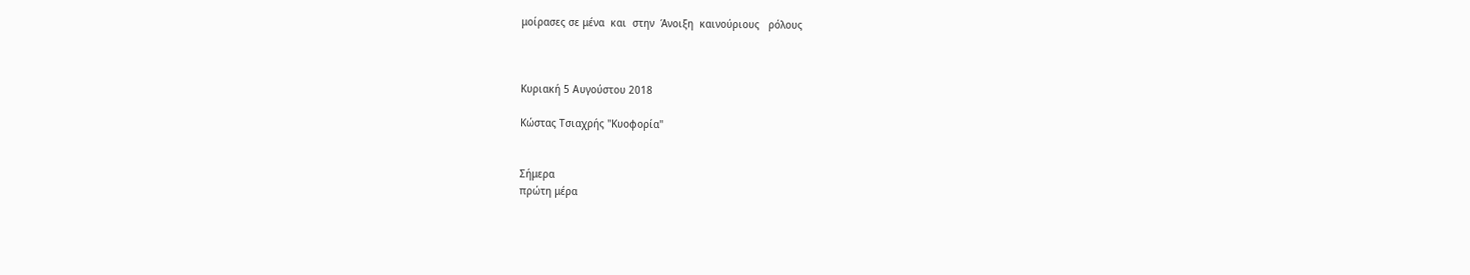μοίρασες σε μένα  και  στην  Άνοιξη  καινούριους   ρόλους



Κυριακή 5 Αυγούστου 2018

Κώστας Τσιαχρής "Κυοφορία"


Σήμερα
πρώτη μέρα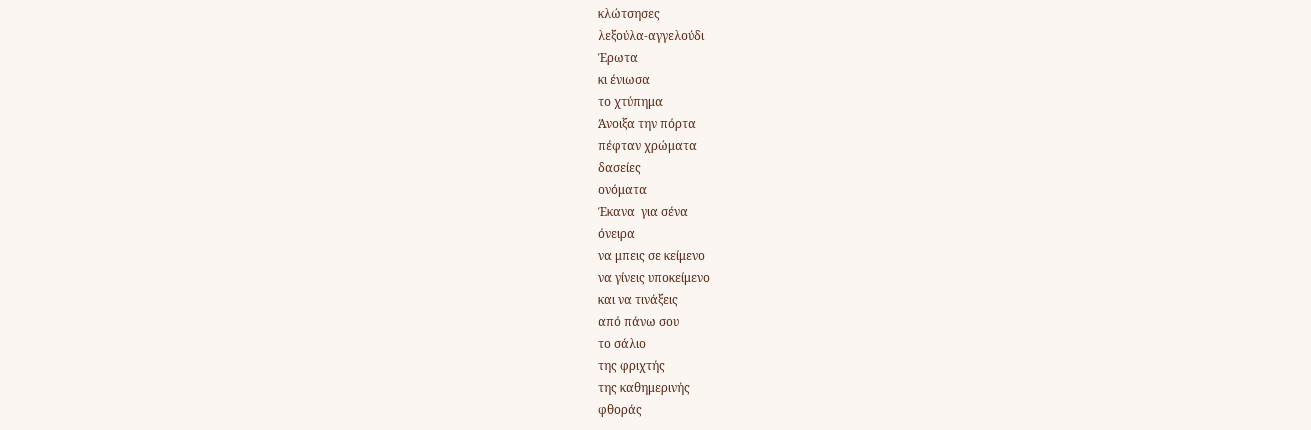κλώτσησες
λεξούλα-αγγελούδι
Έρωτα
κι ένιωσα
το χτύπημα
Άνοιξα την πόρτα
πέφταν χρώματα
δασείες
ονόματα
Έκανα  για σένα
όνειρα
να μπεις σε κείμενο
να γίνεις υποκείμενο
και να τινάξεις
από πάνω σου
το σάλιο
της φριχτής
της καθημερινής
φθοράς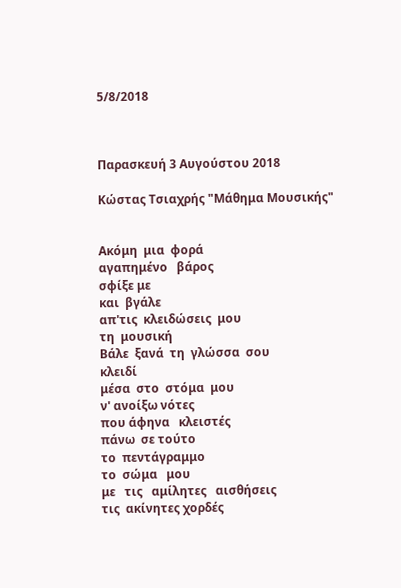5/8/2018



Παρασκευή 3 Αυγούστου 2018

Κώστας Τσιαχρής "Μάθημα Μουσικής"


Ακόμη  μια  φορά
αγαπημένο   βάρος
σφίξε με
και  βγάλε
απ'τις  κλειδώσεις  μου
τη  μουσική
Βάλε  ξανά  τη  γλώσσα  σου
κλειδί
μέσα  στο  στόμα  μου
ν' ανοίξω νότες
που άφηνα   κλειστές
πάνω  σε τούτο
το  πεντάγραμμο
το  σώμα   μου
με   τις   αμίλητες   αισθήσεις
τις  ακίνητες χορδές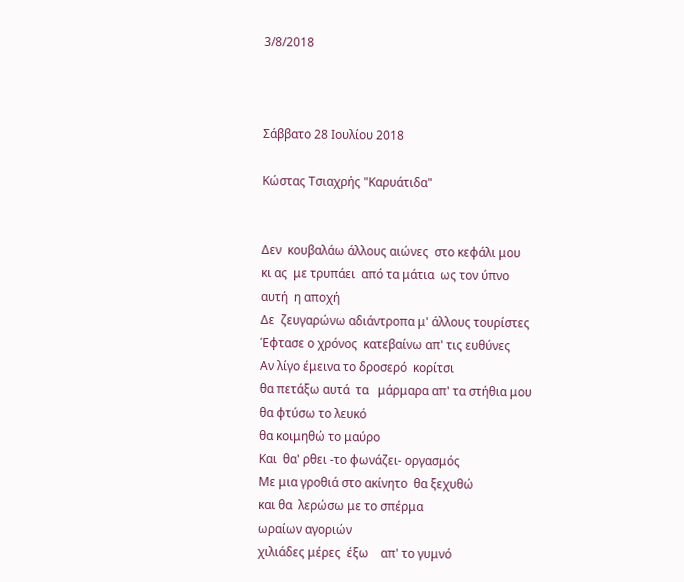3/8/2018



Σάββατο 28 Ιουλίου 2018

Κώστας Τσιαχρής "Καρυάτιδα"


Δεν  κουβαλάω άλλους αιώνες  στο κεφάλι μου
κι ας  με τρυπάει  από τα μάτια  ως τον ύπνο
αυτή  η αποχή
Δε  ζευγαρώνω αδιάντροπα μ' άλλους τουρίστες
Έφτασε ο χρόνος  κατεβαίνω απ' τις ευθύνες
Αν λίγο έμεινα το δροσερό  κορίτσι
θα πετάξω αυτά  τα   μάρμαρα απ' τα στήθια μου
θα φτύσω το λευκό
θα κοιμηθώ το μαύρο
Και  θα' ρθει -το φωνάζει- οργασμός
Με μια γροθιά στο ακίνητο  θα ξεχυθώ
και θα  λερώσω με το σπέρμα
ωραίων αγοριών
χιλιάδες μέρες  έξω    απ' το γυμνό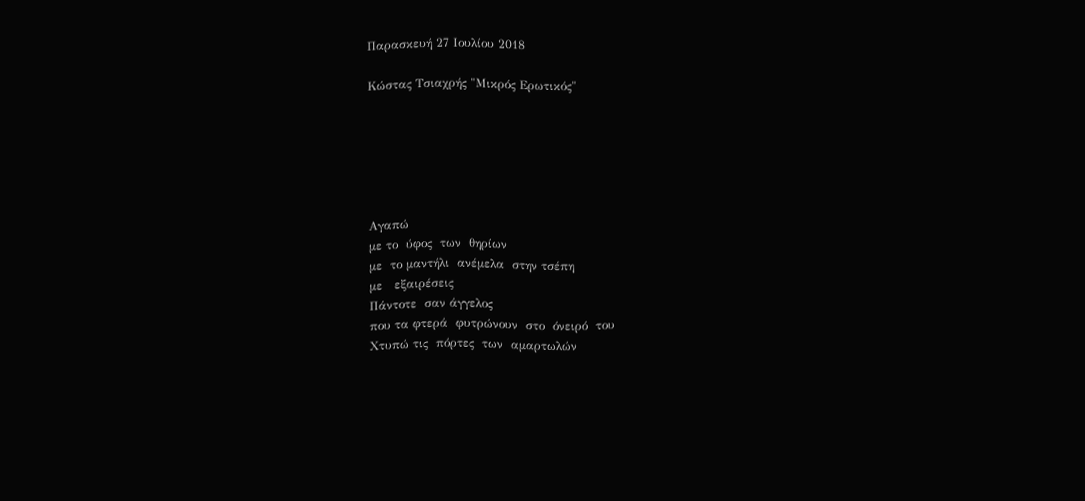Παρασκευή 27 Ιουλίου 2018

Κώστας Τσιαχρής "Μικρός Ερωτικός"






Αγαπώ
με το  ύφος  των  θηρίων
με  το μαντήλι  ανέμελα  στην τσέπη
με   εξαιρέσεις
Πάντοτε  σαν άγγελος
που τα φτερά  φυτρώνουν  στο  όνειρό  του
Χτυπώ τις  πόρτες  των  αμαρτωλών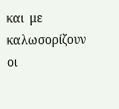και  με καλωσορίζουν  οι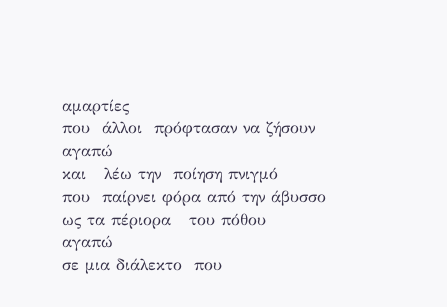αμαρτίες
που  άλλοι  πρόφτασαν να ζήσουν
αγαπώ
και   λέω την  ποίηση πνιγμό
που  παίρνει φόρα από την άβυσσο
ως τα πέριορα   του πόθου
αγαπώ
σε μια διάλεκτο  που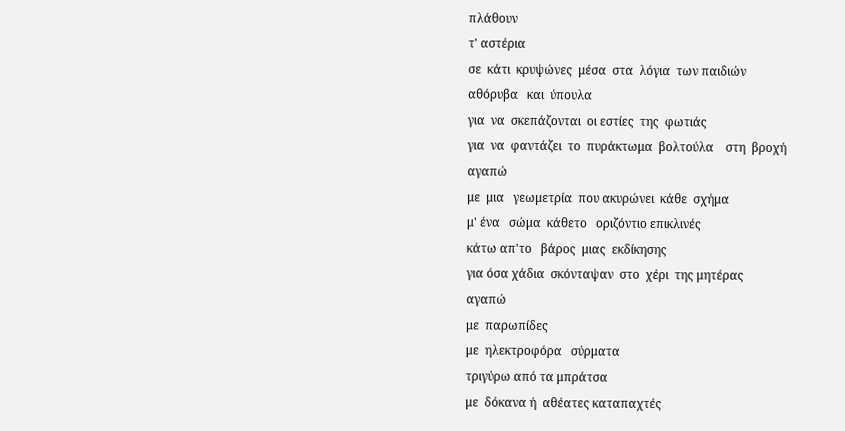πλάθουν
τ' αστέρια
σε  κάτι  κρυψώνες  μέσα  στα  λόγια  των παιδιών
αθόρυβα   και  ύπουλα
για  να  σκεπάζονται  οι εστίες  της  φωτιάς
για  να  φαντάζει  το  πυράκτωμα  βολτούλα    στη  βροχή
αγαπώ
με  μια   γεωμετρία  που ακυρώνει  κάθε  σχήμα
μ' ένα   σώμα  κάθετο   οριζόντιο επικλινές
κάτω απ'το   βάρος  μιας  εκδίκησης
για όσα χάδια  σκόνταψαν  στο  χέρι  της μητέρας
αγαπώ
με  παρωπίδες
με  ηλεκτροφόρα   σύρματα
τριγύρω από τα μπράτσα
με  δόκανα ή  αθέατες καταπαχτές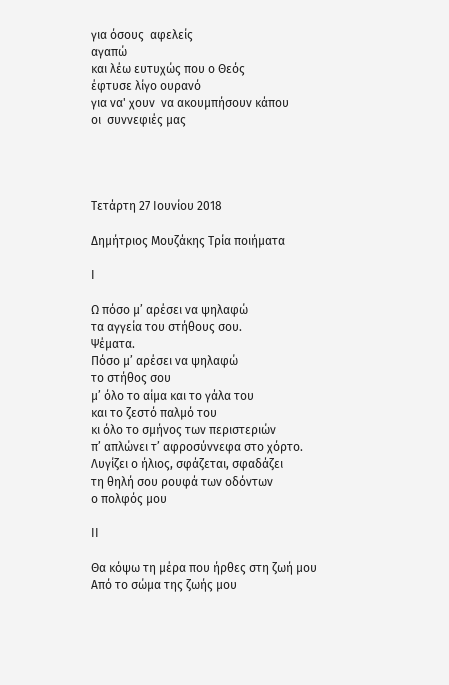για όσους  αφελείς
αγαπώ
και λέω ευτυχώς που ο Θεός
έφτυσε λίγο ουρανό
για να' χουν  να ακουμπήσουν κάπου
οι  συννεφιές μας




Τετάρτη 27 Ιουνίου 2018

Δημήτριος Μουζάκης Τρία ποιήματα

Ι

Ω πόσο μ’ αρέσει να ψηλαφώ
τα αγγεία του στήθους σου.
Ψέματα.
Πόσο μ’ αρέσει να ψηλαφώ
το στήθος σου
μ’ όλο το αίμα και το γάλα του
και το ζεστό παλμό του
κι όλο το σμήνος των περιστεριών
π’ απλώνει τ’ αφροσύννεφα στο χόρτο.
Λυγίζει ο ήλιος, σφάζεται, σφαδάζει
τη θηλή σου ρουφά των οδόντων
ο πολφός μου

ΙΙ

Θα κόψω τη μέρα που ήρθες στη ζωή μου
Από το σώμα της ζωής μου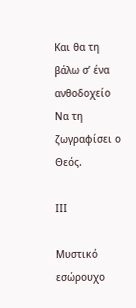Και θα τη βάλω σ’ ένα ανθοδοχείο
Να τη ζωγραφίσει ο Θεός.

ΙΙΙ

Μυστικό εσώρουχο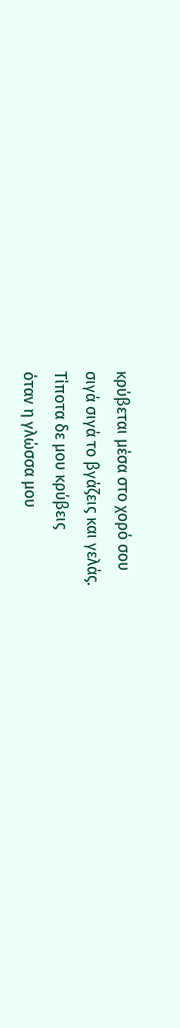κρύβεται μέσα στο χορό σου
σιγά σιγά το βγάζεις και γελάς.
Τίποτα δε μου κρύβεις
όταν η γλώσσα μου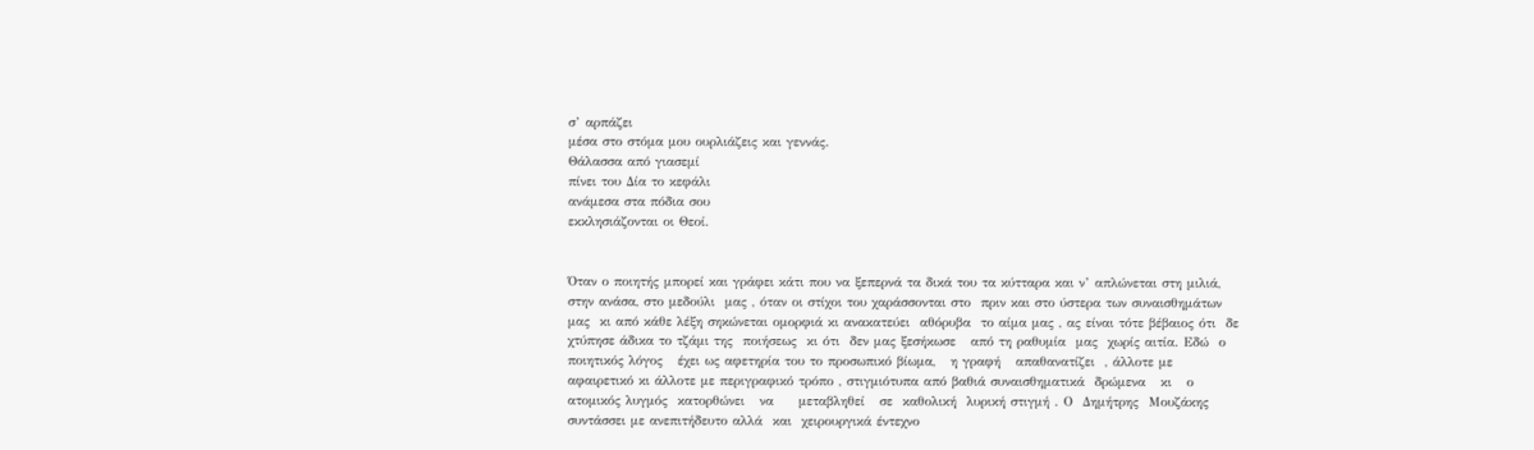σ’ αρπάζει
μέσα στο στόμα μου ουρλιάζεις και γεννάς.
Θάλασσα από γιασεμί
πίνει του Δία το κεφάλι
ανάμεσα στα πόδια σου
εκκλησιάζονται οι Θεοί.


Όταν ο ποιητής μπορεί και γράφει κάτι που να ξεπερνά τα δικά του τα κύτταρα και ν’ απλώνεται στη μιλιά, στην ανάσα, στο μεδούλι  μας , όταν οι στίχοι του χαράσσονται στο  πριν και στο ύστερα των συναισθημάτων μας  κι από κάθε λέξη σηκώνεται ομορφιά κι ανακατεύει  αθόρυβα  το αίμα μας , ας είναι τότε βέβαιος ότι  δε χτύπησε άδικα το τζάμι της  ποιήσεως  κι ότι  δεν μας ξεσήκωσε   από τη ραθυμία  μας  χωρίς αιτία. Εδώ  ο ποιητικός λόγος   έχει ως αφετηρία του το προσωπικό βίωμα,   η γραφή   απαθανατίζει  , άλλοτε με  αφαιρετικό κι άλλοτε με περιγραφικό τρόπο , στιγμιότυπα από βαθιά συναισθηματικά  δρώμενα   κι   ο  ατομικός λυγμός  κατορθώνει   να     μεταβληθεί   σε  καθολική  λυρική στιγμή . Ο  Δημήτρης  Μουζάκης  συντάσσει με ανεπιτήδευτο αλλά  και  χειρουργικά έντεχνο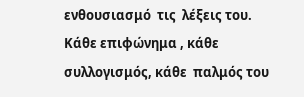ενθουσιασμό  τις  λέξεις του. Κάθε επιφώνημα , κάθε συλλογισμός, κάθε  παλμός του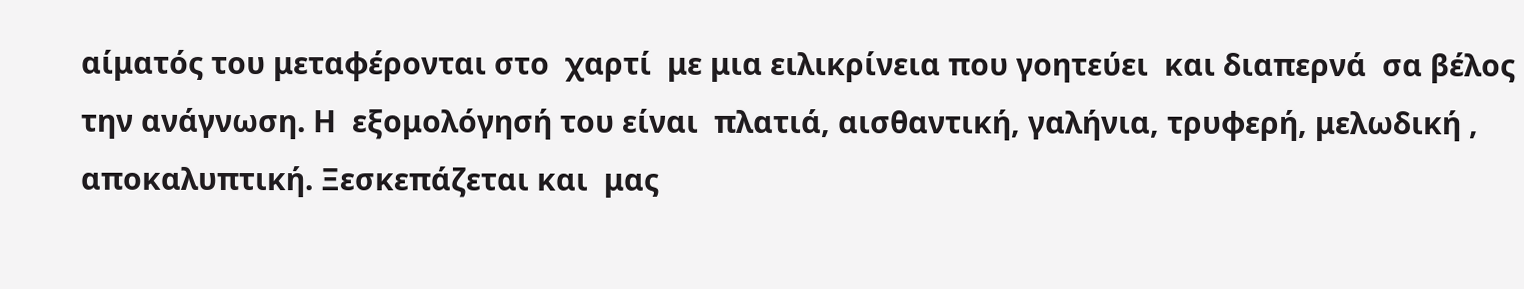αίματός του μεταφέρονται στο  χαρτί  με μια ειλικρίνεια που γοητεύει  και διαπερνά  σα βέλος  την ανάγνωση. Η  εξομολόγησή του είναι  πλατιά, αισθαντική, γαλήνια, τρυφερή, μελωδική , αποκαλυπτική. Ξεσκεπάζεται και  μας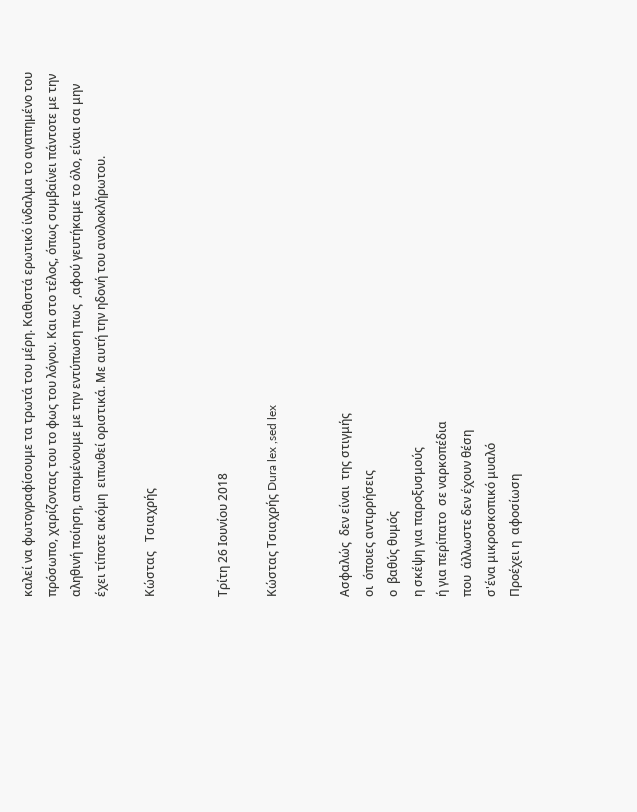καλεί να φωτογραφίσουμε τα τρωτά του μέρη. Καθιστά ερωτικό ίνδαλμα το αγαπημένο του πρόσωπο, χαρίζοντας του το φως του λόγου. Και στο τέλος, όπως συμβαίνει πάντοτε με την αληθινή ποίηση, απομένουμε με την εντύπωση πως  ,αφού γευτήκαμε το όλο, είναι σα μην έχει τίποτε ακόμη  ειπωθεί οριστικά. Με αυτή την ηδονή του ανολοκλήρωτου.

Κώστας   Τσιαχρής


Τρίτη 26 Ιουνίου 2018

Κώστας Τσιαχρής Dura lex ,sed lex


Ασφαλώς  δεν είναι  της στιγμής
οι  όποιες αντιρρήσεις
ο  βαθύς θυμός
η σκέψη για παροξυσμούς
ή για περίπατο  σε ναρκοπέδια
που  άλλωστε δεν έχουν θέση
σ'ένα μικροσκοπικό μυαλό
Προέχει η  αφοσίωση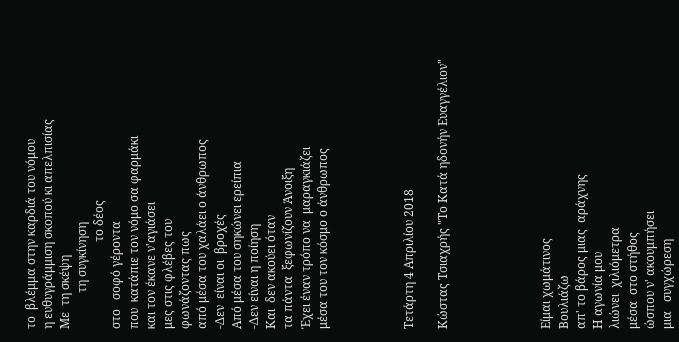το  βλέμμα στην καρδιά του νόμου
η ευθυγράμμιση σκοπού κι απελπισίας
Με  τη σκέψη
            τη συγκίνηση
                             το δέος
στο   σοφό γέροντα
που  κατάπιε τον νόμο σα φαρμάκι
και τον έκανε ν'αγιάσει
μες στις φλέβες του
φωνάζοντας πως
από μέσα του χαλάει ο άνθρωπος
-Δεν  είναι οι  βροχές
Από μέσα του σηκώνει ερείπια
-Δεν είναι η ποίηση
Και  δεν ακούει όταν
τα πάντα  ξεφωνίζουν Άνοιξη
Έχει έναν τρόπο να  μαραγκιάζει
μέσα του τον κόσμο ο άνθρωπος




Τετάρτη 4 Απριλίου 2018

Κώστας Τσιαχρής "Το Κατά ηδονήν Ευαγγέλιον"





Είμαι χωμάτινος
Βουλιάζω
απ' το βάρος μιας  αράχνης
Η αγωνία μου
λιώνει  χιλιόμετρα
μέσα  στο στήθος
ώσπου ν' ακουμπήσει
μια   συγχώρεση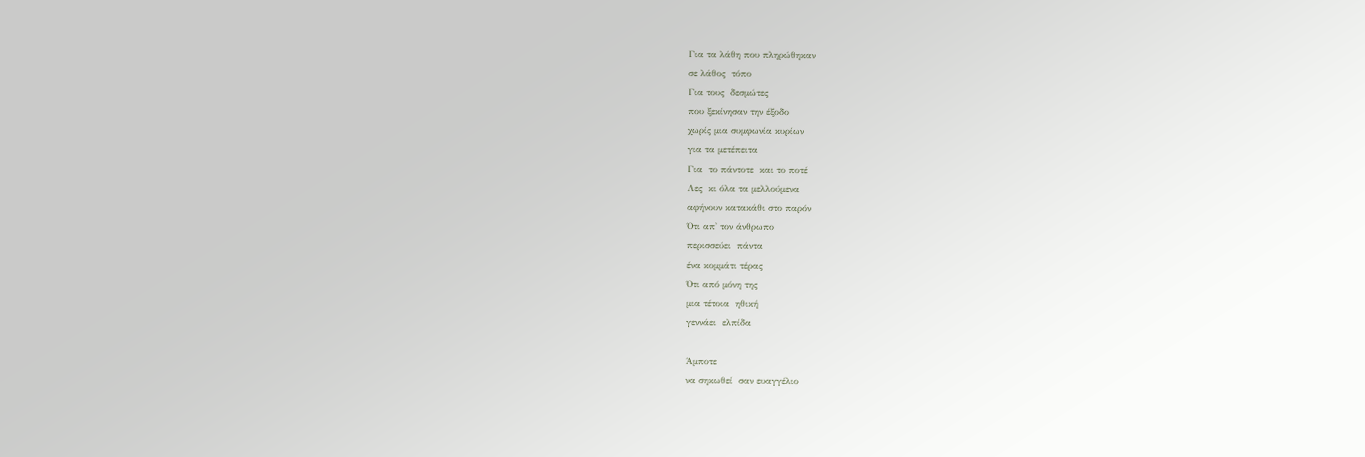Για τα λάθη που πληρώθηκαν
σε λάθος  τόπο
Για τους  δεσμώτες
που ξεκίνησαν την έξοδο
χωρίς μια συμφωνία κυρίων
για τα μετέπειτα
Για  το πάντοτε  και το ποτέ
Λες  κι όλα τα μελλούμενα
αφήνουν κατακάθι στο παρόν
Ότι απ' τον άνθρωπο
περισσεύει  πάντα
ένα κομμάτι τέρας
Ότι από μόνη της
μια τέτοια  ηθική
γεννάει  ελπίδα

Άμποτε
να σηκωθεί  σαν ευαγγέλιο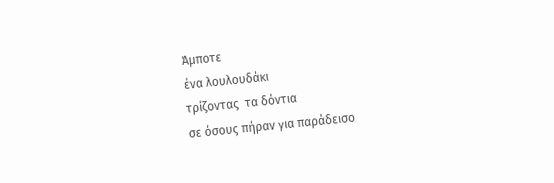Άμποτε
ένα λουλουδάκι
τρίζοντας  τα δόντια
σε όσους πήραν για παράδεισο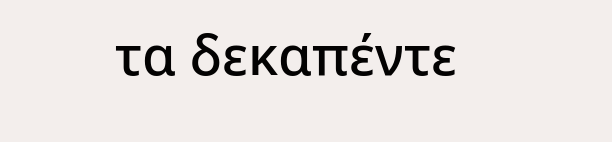τα δεκαπέντε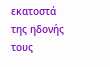εκατοστά
της ηδονής  τους